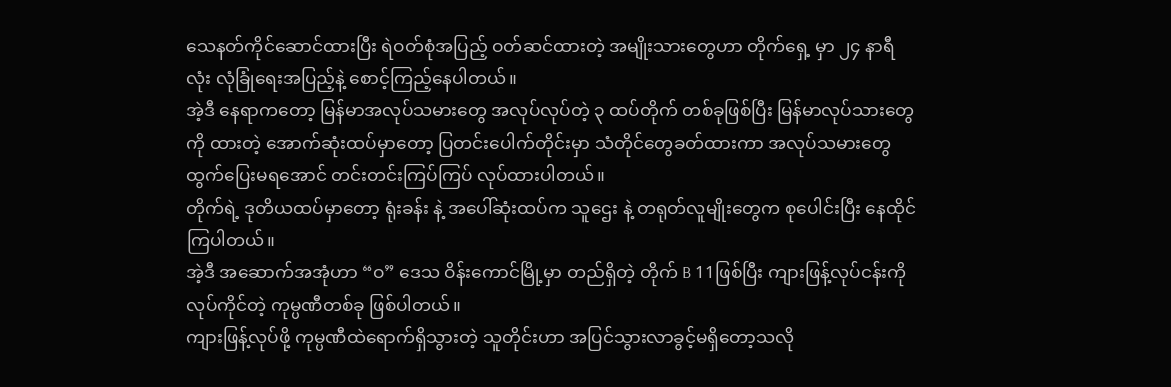သေနတ်ကိုင်ဆောင်ထားပြီး ရဲဝတ်စုံအပြည့် ဝတ်ဆင်ထားတဲ့ အမျိုးသားတွေဟာ တိုက်ရှေ့ မှာ ၂၄ နာရီလုံး လုံခြုံရေးအပြည့်နဲ့ စောင့်ကြည့်နေပါတယ်။
အဲ့ဒီ နေရာကတော့ မြန်မာအလုပ်သမားတွေ အလုပ်လုပ်တဲ့ ၃ ထပ်တိုက် တစ်ခုဖြစ်ပြီး မြန်မာလုပ်သားတွေကို ထားတဲ့ အောက်ဆုံးထပ်မှာတော့ ပြတင်းပေါက်တိုင်းမှာ သံတိုင်တွေခတ်ထားကာ အလုပ်သမားတွေ ထွက်ပြေးမရအောင် တင်းတင်းကြပ်ကြပ် လုပ်ထားပါတယ်။
တိုက်ရဲ့ ဒုတိယထပ်မှာတော့ ရုံးခန်း နဲ့ အပေါ်ဆုံးထပ်က သူဌေး နဲ့ တရုတ်လူမျိုးတွေက စုပေါင်းပြီး နေထိုင်ကြပါတယ်။
အဲ့ဒီ အဆောက်အအုံဟာ “ဝ” ဒေသ ဝိန်းကောင်မြို့မှာ တည်ရှိတဲ့ တိုက် B 11ဖြစ်ပြီး ကျားဖြန့်လုပ်ငန်းကို လုပ်ကိုင်တဲ့ ကုမ္ပဏီတစ်ခု ဖြစ်ပါတယ်။
ကျားဖြန့်လုပ်ဖို့ ကုမ္ပဏီထဲရောက်ရှိသွားတဲ့ သူတိုင်းဟာ အပြင်သွားလာခွင့်မရှိတော့သလို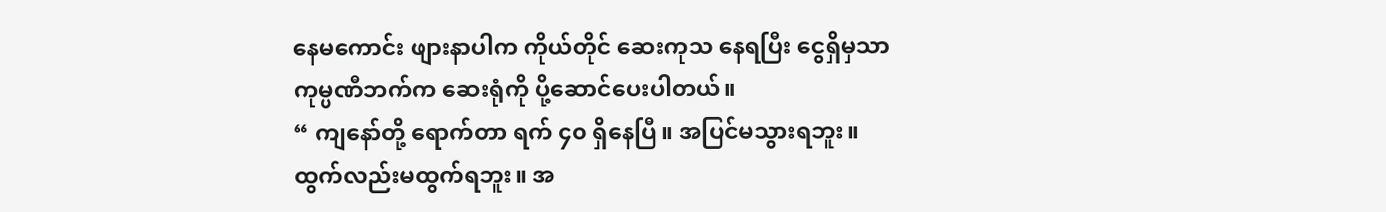နေမကောင်း ဖျားနာပါက ကိုယ်တိုင် ဆေးကုသ နေရပြီး ငွေရှိမှသာ ကုမ္ပဏီဘက်က ဆေးရုံကို ပို့ဆောင်ပေးပါတယ်။
“ ကျနော်တို့ ရောက်တာ ရက် ၄၀ ရှိနေပြီ။ အပြင်မသွားရဘူး။ ထွက်လည်းမထွက်ရဘူး။ အ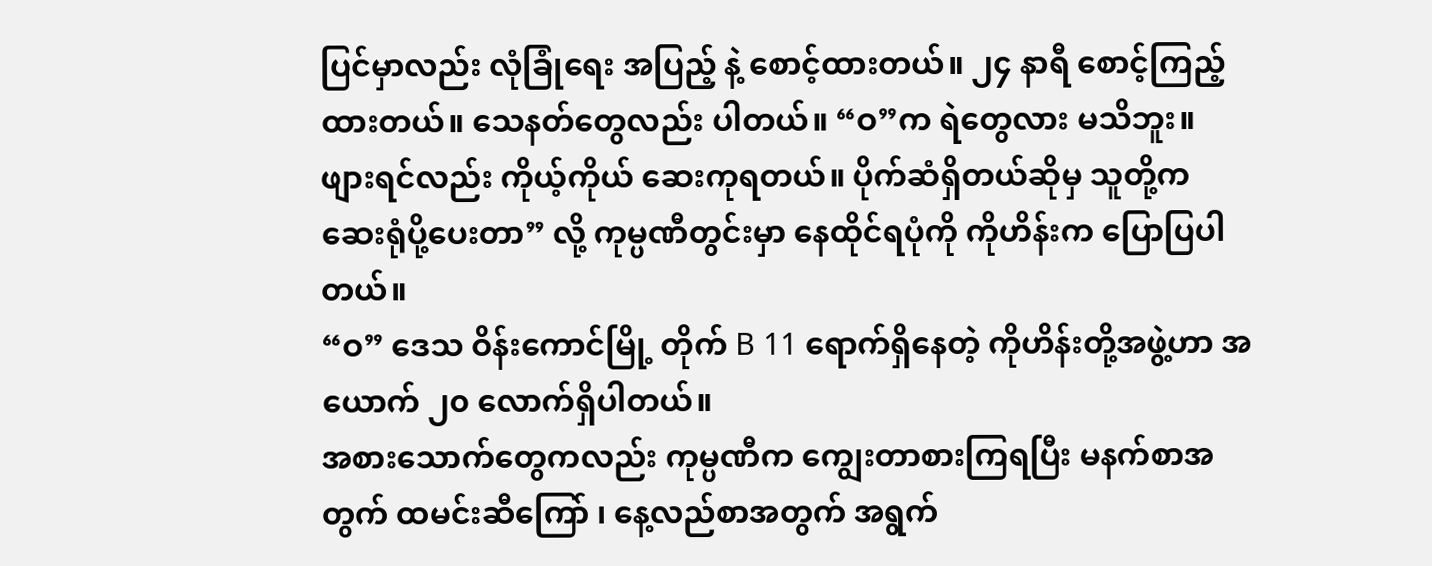ပြင်မှာလည်း လုံခြုံရေး အပြည့် နဲ့ စောင့်ထားတယ်။ ၂၄ နာရီ စောင့်ကြည့်ထားတယ်။ သေနတ်တွေလည်း ပါတယ်။ “ဝ”က ရဲတွေလား မသိဘူး။ ဖျားရင်လည်း ကိုယ့်ကိုယ် ဆေးကုရတယ်။ ပိုက်ဆံရှိတယ်ဆိုမှ သူတို့က ဆေးရုံပို့ပေးတာ” လို့ ကုမ္ပဏီတွင်းမှာ နေထိုင်ရပုံကို ကိုဟိန်းက ပြောပြပါတယ်။
“ဝ” ဒေသ ဝိန်းကောင်မြို့ တိုက် B 11 ရောက်ရှိနေတဲ့ ကိုဟိန်းတို့အဖွဲ့ဟာ အယောက် ၂၀ လောက်ရှိပါတယ်။
အစားသောက်တွေကလည်း ကုမ္ပဏီက ကျွေးတာစားကြရပြီး မနက်စာအတွက် ထမင်းဆီကြော် ၊ နေ့လည်စာအတွက် အရွက်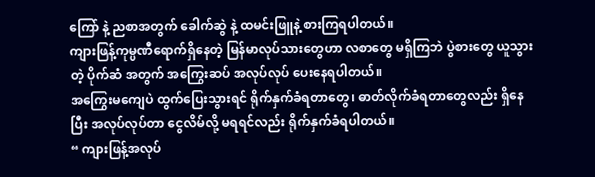ကြော် နဲ့ ညစာအတွက် ခေါက်ဆွဲ နဲ့ ထမင်းဖြူနဲ့ စားကြရပါတယ်။
ကျားဖြန့်ကုမ္ပဏီရောက်ရှိနေတဲ့ မြန်မာလုပ်သားတွေဟာ လစာတွေ မရှိကြဘဲ ပွဲစားတွေ ယူသွားတဲ့ ပိုက်ဆံ အတွက် အကြွေးဆပ် အလုပ်လုပ် ပေးနေရပါတယ်။
အကြွေးမကျေပဲ ထွက်ပြေးသွားရင် ရိုက်နှက်ခံရတာတွေ၊ ဓာတ်လိုက်ခံရတာတွေလည်း ရှိနေပြီး အလုပ်လုပ်တာ ငွေလိမ်လို့ မရရင်လည်း ရိုက်နှက်ခံရပါတယ်။
“ ကျားဖြန့်အလုပ်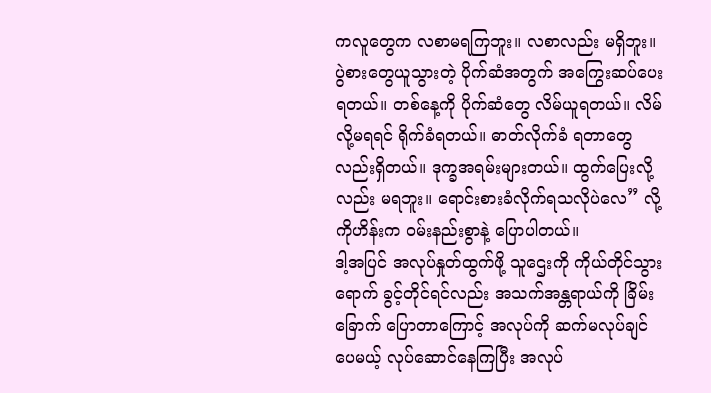ကလူတွေက လစာမရကြဘူး။ လစာလည်း မရှိဘူး။ ပွဲစားတွေယူသွားတဲ့ ပိုက်ဆံအတွက် အကြွေးဆပ်ပေးရတယ်။ တစ်နေ့ကို ပိုက်ဆံတွေ လိမ်ယူရတယ်။ လိမ်လို့မရရင် ရိုက်ခံရတယ်။ ဓာတ်လိုက်ခံ ရတာတွေ လည်းရှိတယ်။ ဒုက္ခအရမ်းများတယ်။ ထွက်ပြေးလို့လည်း မရဘူး။ ရောင်းစားခံလိုက်ရသလိုပဲလေ” လို့ ကိုဟိန်းက ဝမ်းနည်းစွာနဲ့ ပြောပါတယ်။
ဒါ့အပြင် အလုပ်နှုတ်ထွက်ဖို့ သူဌေးကို ကိုယ်တိုင်သွားရောက် ခွင့်တိုင်ရင်လည်း အသက်အန္တရာယ်ကို ခြိမ်းခြောက် ပြောတာကြောင့် အလုပ်ကို ဆက်မလုပ်ချင်ပေမယ့် လုပ်ဆောင်နေကြပြီး အလုပ်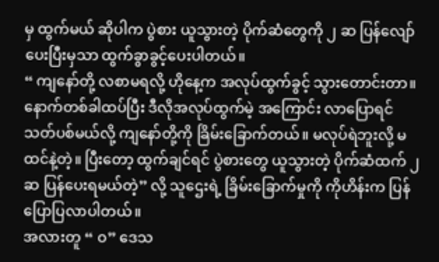မှ ထွက်မယ် ဆိုပါက ပွဲစား ယူသွားတဲ့ ပိုက်ဆံတွေကို ၂ ဆ ပြန်လျော်ပေးပြီးမှသာ ထွက်ခွာခွင့်ပေးပါတယ်။
“ ကျနော်တို့ လစာမရလို့ ဟိုနေ့က အလုပ်ထွက်ခွင့် သွားတောင်းတာ။ နောက်တစ်ခါထပ်ပြီး ဒီလိုအလုပ်ထွက်မဲ့ အကြောင်း လာပြောရင် သတ်ပစ်မယ်လို့ ကျနော်တို့ကို ခြိမ်းခြောက်တယ်။ မလုပ်ရဲဘူးလို့ မထင်နဲ့တဲ့။ ပြီးတော့ ထွက်ချင်ရင် ပွဲစားတွေ ယူသွားတဲ့ ပိုက်ဆံထက် ၂ ဆ ပြန်ပေးရမယ်တဲ့” လို့ သူဌေးရဲ့ ခြိမ်းခြောက်မှုကို ကိုဟိန်းက ပြန်ပြောပြလာပါတယ်။
အလားတူ “ ဝ” ဒေသ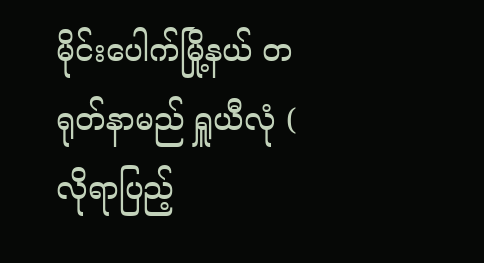မိုင်းပေါက်မြို့နယ် တရုတ်နာမည် ရှူယီလုံ ( လိုရာပြည့်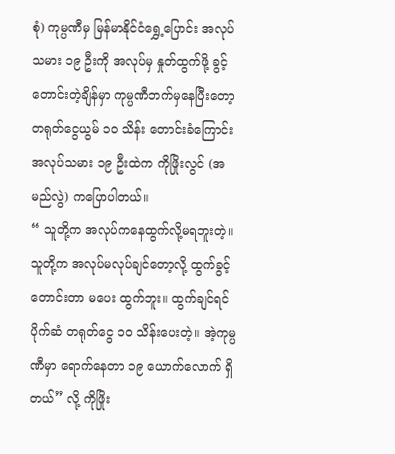စုံ) ကုမ္ပဏီမှ မြန်မာနိုင်ငံရွှေ့ပြောင်း အလုပ်သမား ၁၉ ဦးကို အလုပ်မှ နှုတ်ထွက်ဖို့ ခွင့်တောင်းတဲ့ချိန်မှာ ကုမ္ပဏီဘက်မှနေပြီးတော့ တရုတ်ငွေယွမ် ၁၀ သိန်း တောင်းခံကြောင်း အလုပ်သမား ၁၉ ဦးထဲက ကိုဖြိုးလွင် (အမည်လွဲ) ကပြောပါတယ်။
“ သူတို့က အလုပ်ကနေထွက်လို့မရဘူးတဲ့။ သူတို့က အလုပ်မလုပ်ချင်တော့လို့ ထွက်ခွင့်တောင်းတာ မပေး ထွက်ဘူး။ ထွက်ချင်ရင် ပိုက်ဆံ တရုတ်ငွေ ၁၀ သိန်းပေးတဲ့။ အဲ့ကုမ္ပဏီမှာ ရောက်နေတာ ၁၉ ယောက်လောက် ရှိတယ်” လို့ ကိုဖြိုး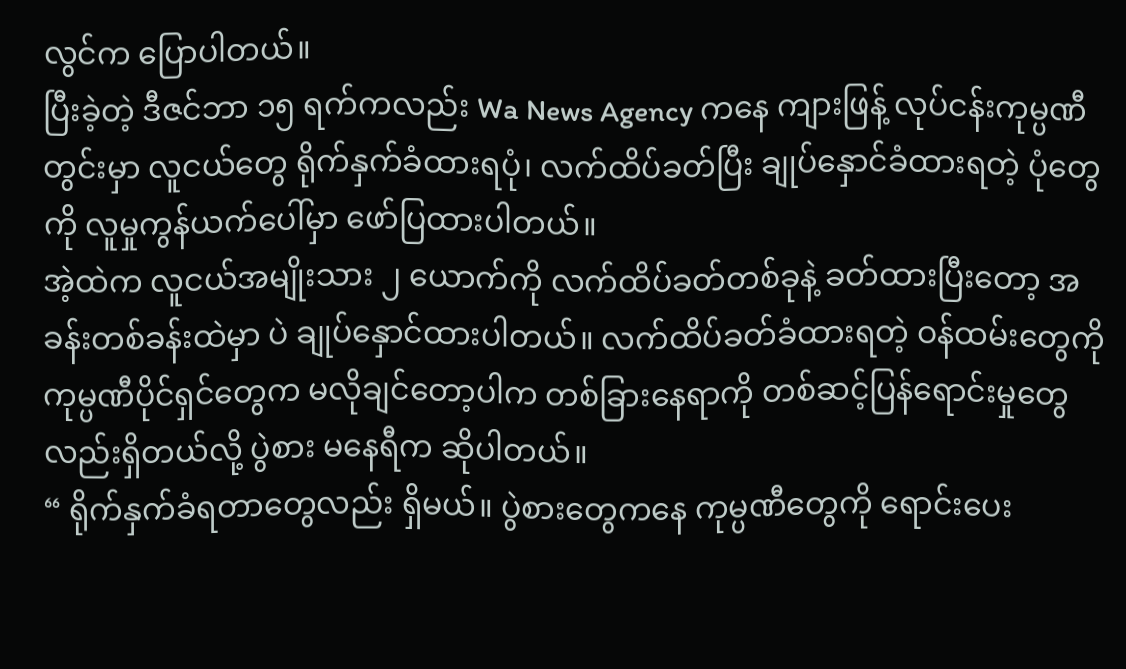လွင်က ပြောပါတယ်။
ပြီးခဲ့တဲ့ ဒီဇင်ဘာ ၁၅ ရက်ကလည်း Wa News Agency ကနေ ကျားဖြန့် လုပ်ငန်းကုမ္ပဏီတွင်းမှာ လူငယ်တွေ ရိုက်နှက်ခံထားရပုံ၊ လက်ထိပ်ခတ်ပြီး ချုပ်နှောင်ခံထားရတဲ့ ပုံတွေကို လူမှုကွန်ယက်ပေါ်မှာ ဖော်ပြထားပါတယ်။
အဲ့ထဲက လူငယ်အမျိုးသား ၂ ယောက်ကို လက်ထိပ်ခတ်တစ်ခုနဲ့ ခတ်ထားပြီးတော့ အခန်းတစ်ခန်းထဲမှာ ပဲ ချုပ်နှောင်ထားပါတယ်။ လက်ထိပ်ခတ်ခံထားရတဲ့ ဝန်ထမ်းတွေကို ကုမ္ပဏီပိုင်ရှင်တွေက မလိုချင်တော့ပါက တစ်ခြားနေရာကို တစ်ဆင့်ပြန်ရောင်းမှုတွေလည်းရှိတယ်လို့ ပွဲစား မနေရီက ဆိုပါတယ်။
“ ရိုက်နှက်ခံရတာတွေလည်း ရှိမယ်။ ပွဲစားတွေကနေ ကုမ္ပဏီတွေကို ရောင်းပေး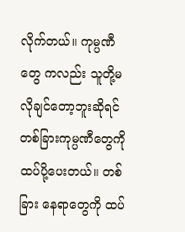လိုက်တယ်။ ကုမ္ပဏီတွေ ကလည်း သူတို့မလိုချင်တော့ဘူးဆိုရင် တစ်ခြားကုမ္ပဏီတွေကို ထပ်ပို့ပေးတယ်။ တစ်ခြား နေရာတွေကို ထပ်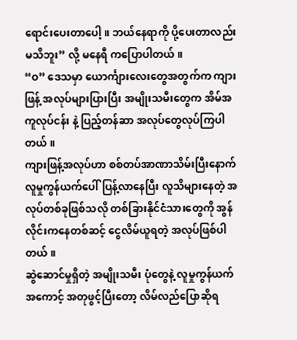ရောင်းပေးတာပေါ့။ ဘယ်နေရာကို ပို့ပေးတာလည်း မသိဘူး” လို့ မနေရီ ကပြောပါတယ်။
“ဝ” ဒေသမှာ ယောင်္ကျားလေးတွေအတွက်က ကျားဖြန့် အလုပ်များပြားပြီး အမျိုးသမီးတွေက အိမ်အကူလုပ်ငန်း နဲ့ ပြည့်တန်ဆာ အလုပ်တွေလုပ်ကြပါတယ်။
ကျားဖြန့်အလုပ်ဟာ စစ်တပ်အာဏာသိမ်းပြီးနောက် လူမှုကွန်ယက်ပေါ်ပြန့်လာနေပြီး လူသိများနေတဲ့ အလုပ်တစ်ခုဖြစ်သလို တစ်ခြားနိုင်ငံသားတွေကို အွန်လိုင်းကနေတစ်ဆင့် ငွေလိမ်ယူရတဲ့ အလုပ်ဖြစ်ပါတယ်။
ဆွဲဆောင်မှုရှိတဲ့ အမျိုးသမီး ပုံတွေနဲ့ လူမှုကွန်ယက်အကောင့် အတုဖွင့်ပြီးတော့ လိမ်လည်ပြောဆိုရ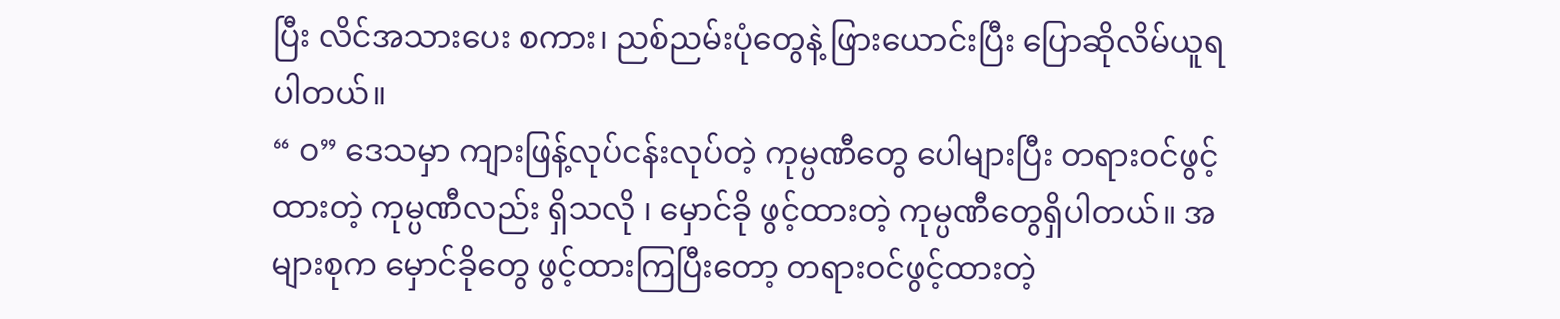ပြီး လိင်အသားပေး စကား၊ ညစ်ညမ်းပုံတွေနဲ့ ဖြားယောင်းပြီး ပြောဆိုလိမ်ယူရပါတယ်။
“ ဝ” ဒေသမှာ ကျားဖြန့်လုပ်ငန်းလုပ်တဲ့ ကုမ္ပဏီတွေ ပေါများပြီး တရားဝင်ဖွင့်ထားတဲ့ ကုမ္ပဏီလည်း ရှိသလို ၊ မှောင်ခို ဖွင့်ထားတဲ့ ကုမ္ပဏီတွေရှိပါတယ်။ အများစုက မှောင်ခိုတွေ ဖွင့်ထားကြပြီးတော့ တရားဝင်ဖွင့်ထားတဲ့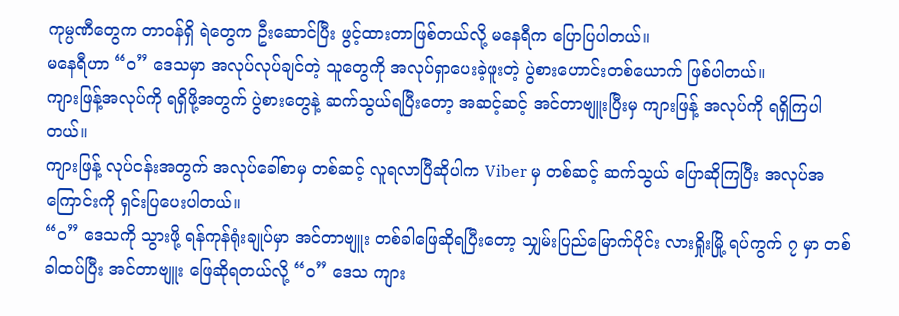ကုမ္ပဏီတွေက တာဝန်ရှိ ရဲတွေက ဦးဆောင်ပြီး ဖွင့်ထားတာဖြစ်တယ်လို့ မနေရီက ပြောပြပါတယ်။
မနေရီဟာ “ဝ” ဒေသမှာ အလုပ်လုပ်ချင်တဲ့ သူတွေကို အလုပ်ရှာပေးခဲ့ဖူးတဲ့ ပွဲစားဟောင်းတစ်ယောက် ဖြစ်ပါတယ်။
ကျားဖြန့်အလုပ်ကို ရရှိဖို့အတွက် ပွဲစားတွေနဲ့ ဆက်သွယ်ရပြီးတော့ အဆင့်ဆင့် အင်တာဗျူးပြီးမှ ကျားဖြန့် အလုပ်ကို ရရှိကြပါတယ်။
ကျားဖြန့် လုပ်ငန်းအတွက် အလုပ်ခေါ်စာမှ တစ်ဆင့် လူရလာပြီဆိုပါက Viber မှ တစ်ဆင့် ဆက်သွယ် ပြောဆိုကြပြီး အလုပ်အကြောင်းကို ရှင်းပြပေးပါတယ်။
“ဝ” ဒေသကို သွားဖို့ ရန်ကုန်ရုံးချုပ်မှာ အင်တာဗျူး တစ်ခါဖြေဆိုရပြီးတော့ သျှမ်းပြည်မြောက်ပိုင်း လားရှိုးမြို့ ရပ်ကွက် ၇ မှာ တစ်ခါထပ်ပြီး အင်တာဗျူး ဖြေဆိုရတယ်လို့ “ဝ” ဒေသ ကျား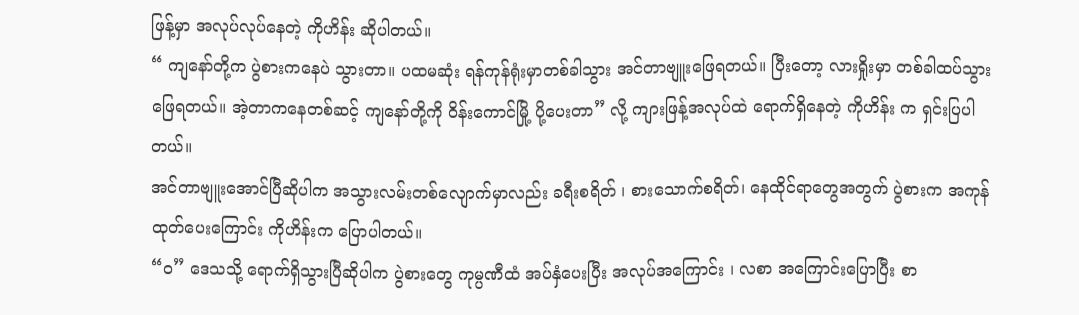ဖြန့်မှာ အလုပ်လုပ်နေတဲ့ ကိုဟိန်း ဆိုပါတယ်။
“ ကျနော်တို့က ပွဲစားကနေပဲ သွားတာ။ ပထမဆုံး ရန်ကုန်ရုံးမှာတစ်ခါသွား အင်တာဗျူးဖြေရတယ်။ ပြီးတော့ လားရှိုးမှာ တစ်ခါထပ်သွားဖြေရတယ်။ အဲ့တာကနေတစ်ဆင့် ကျနော်တို့ကို ဝိန်းကောင်မြို့ ပို့ပေးတာ” လို့ ကျားဖြန့်အလုပ်ထဲ ရောက်ရှိနေတဲ့ ကိုဟိန်း က ရှင်းပြပါတယ်။
အင်တာဗျူးအောင်ပြီဆိုပါက အသွားလမ်းတစ်လျောက်မှာလည်း ခရီးစရိတ် ၊ စားသောက်စရိတ်၊ နေထိုင်ရာတွေအတွက် ပွဲစားက အကုန်ထုတ်ပေးကြောင်း ကိုဟိန်းက ပြောပါတယ်။
“ဝ” ဒေသသို့ ရောက်ရှိသွားပြီဆိုပါက ပွဲစားတွေ ကုမ္ပဏီထံ အပ်နှံပေးပြီး အလုပ်အကြောင်း ၊ လစာ အကြောင်းပြောပြီး စာ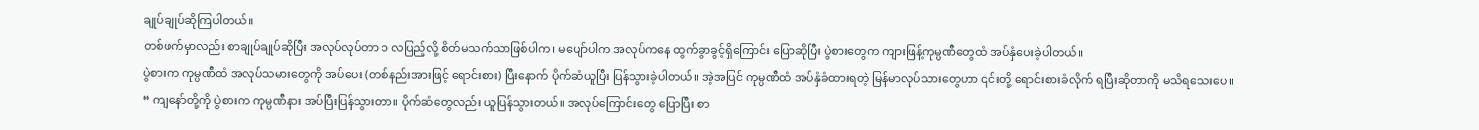ချုပ်ချုပ်ဆိုကြပါတယ်။
တစ်ဖက်မှာလည်း စာချုပ်ချုပ်ဆိုပြီး အလုပ်လုပ်တာ ၁ လပြည့်လို့ စိတ်မသက်သာဖြစ်ပါက၊ မပျော်ပါက အလုပ်ကနေ ထွက်ခွာခွင့်ရှိကြောင်း ပြောဆိုပြီး ပွဲစားတွေက ကျားဖြန့်ကုမ္ပဏီတွေထံ အပ်နှံပေးခဲ့ပါတယ်။
ပွဲစားက ကုမ္ပဏီထံ အလုပ်သမားတွေကို အပ်ပေး (တစ်နည်းအားဖြင့် ရောင်းစား) ပြီးနောက် ပိုက်ဆံယူပြီး ပြန်သွားခဲ့ပါတယ်။ အဲ့အပြင် ကုမ္ပဏီထံ အပ်နှံခံထားရတဲ့ မြန်မာလုပ်သားတွေဟာ ၎င်းတို့ ရောင်းစားခံလိုက် ရပြီးဆိုတာကို မသိရသေးပေ။
“ ကျနော်တို့ကို ပွဲစားက ကုမ္ပဏီနား အပ်ပြီးပြန်သွားတာ။ ပိုက်ဆံတွေလည်း ယူပြန်သွားတယ်။ အလုပ်ကြောင်းတွေ ပြောပြီး စာ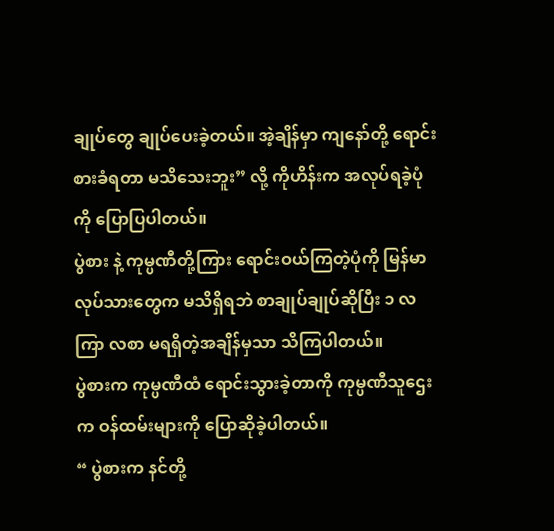ချုပ်တွေ ချုပ်ပေးခဲ့တယ်။ အဲ့ချိန်မှာ ကျနော်တို့ ရောင်းစားခံရတာ မသိသေးဘူး” လို့ ကိုဟိန်းက အလုပ်ရခဲ့ပုံကို ပြောပြပါတယ်။
ပွဲစား နဲ့ ကုမ္ပဏီတို့ကြား ရောင်းဝယ်ကြတဲ့ပုံကို မြန်မာလုပ်သားတွေက မသိရှိရဘဲ စာချုပ်ချုပ်ဆိုပြီး ၁ လကြာ လစာ မရရှိတဲ့အချိန်မှသာ သိကြပါတယ်။
ပွဲစားက ကုမ္ပဏီထံ ရောင်းသွားခဲ့တာကို ကုမ္ပဏီသူဌေးက ဝန်ထမ်းများကို ပြောဆိုခဲ့ပါတယ်။
“ ပွဲစားက နင်တို့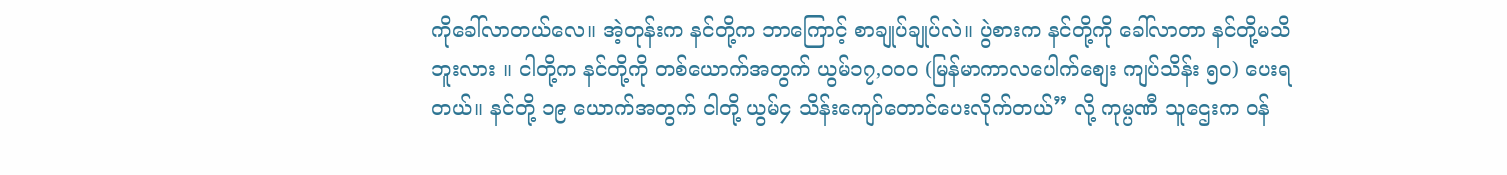ကိုခေါ်လာတယ်လေ။ အဲ့တုန်းက နင်တို့က ဘာကြောင့် စာချုပ်ချုပ်လဲ။ ပွဲစားက နင်တို့ကို ခေါ်လာတာ နင်တို့မသိဘူးလား ။ ငါတို့က နင်တို့ကို တစ်ယောက်အတွက် ယွမ်၁၇,၀၀၀ (မြန်မာကာလပေါက်စျေး ကျပ်သိန်း ၅၀) ပေးရတယ်။ နင်တို့ ၁၉ ယောက်အတွက် ငါတို့ ယွမ်၄ သိန်းကျော်တောင်ပေးလိုက်တယ်” လို့ ကုမ္ပဏီ သူဌေးက ဝန်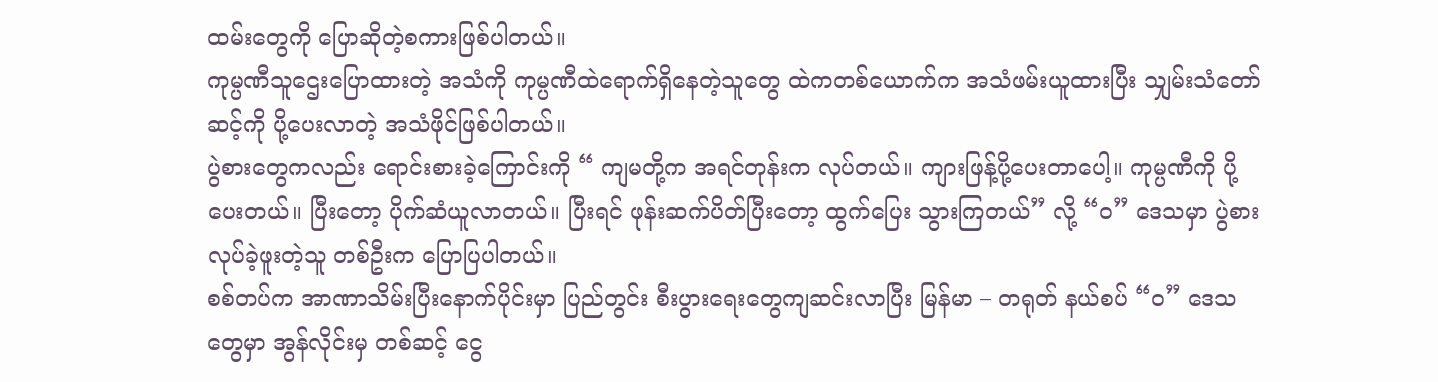ထမ်းတွေကို ပြောဆိုတဲ့စကားဖြစ်ပါတယ်။
ကုမ္ပဏီသူဌေးပြောထားတဲ့ အသံကို ကုမ္ပဏီထဲရောက်ရှိနေတဲ့သူတွေ ထဲကတစ်ယောက်က အသံဖမ်းယူထားပြီး သျှမ်းသံတော်ဆင့်ကို ပို့ပေးလာတဲ့ အသံဖိုင်ဖြစ်ပါတယ်။
ပွဲစားတွေကလည်း ရောင်းစားခဲ့ကြောင်းကို “ ကျမတို့က အရင်တုန်းက လုပ်တယ်။ ကျားဖြန့်ပို့ပေးတာပေါ့။ ကုမ္ပဏီကို ပို့ပေးတယ်။ ပြီးတော့ ပိုက်ဆံယူလာတယ်။ ပြီးရင် ဖုန်းဆက်ပိတ်ပြီးတော့ ထွက်ပြေး သွားကြတယ်” လို့ “ဝ” ဒေသမှာ ပွဲစားလုပ်ခဲ့ဖူးတဲ့သူ တစ်ဦးက ပြောပြပါတယ်။
စစ်တပ်က အာဏာသိမ်းပြီးနောက်ပိုင်းမှာ ပြည်တွင်း စီးပွားရေးတွေကျဆင်းလာပြီး မြန်မာ – တရုတ် နယ်စပ် “ဝ” ဒေသတွေမှာ အွန်လိုင်းမှ တစ်ဆင့် ငွေ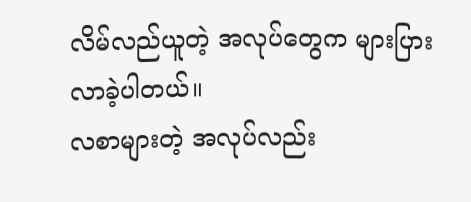လိမ်လည်ယူတဲ့ အလုပ်တွေက များပြားလာခဲ့ပါတယ်။
လစာများတဲ့ အလုပ်လည်း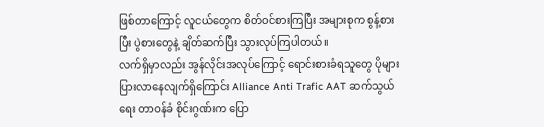ဖြစ်တာကြောင့် လူငယ်တွေက စိတ်ဝင်စားကြပြီး အများစုက စွန့်စားပြီး ပွဲစားတွေနဲ့ ချိတ်ဆက်ပြီး သွားလုပ်ကြပါတယ်။
လက်ရှိမှာလည်း အွန်လိုင်းအလုပ်ကြောင့် ရောင်းစားခံရသူတွေ ပိုများပြားလာနေလျက်ရှိကြောင်း Alliance Anti Trafic AAT ဆက်သွယ်ရေး တာဝန်ခံ စိုင်းဂွဏ်းက ပြော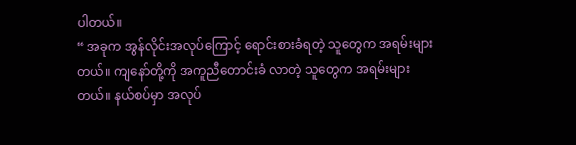ပါတယ်။
“ အခုက အွန်လိုင်းအလုပ်ကြောင့် ရောင်းစားခံရတဲ့ သူတွေက အရမ်းများတယ်။ ကျနော်တို့ကို အကူညီတောင်းခံ လာတဲ့ သူတွေက အရမ်းများတယ်။ နယ်စပ်မှာ အလုပ်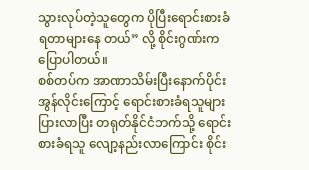သွားလုပ်တဲ့သူတွေက ပိုပြီးရောင်းစားခံ ရတာများနေ တယ်” လို့ စိုင်းဂွဏ်းက ပြောပါတယ်။
စစ်တပ်က အာဏာသိမ်းပြီးနောက်ပိုင်း အွန်လိုင်းကြောင့် ရောင်းစားခံရသူများပြားလာပြီး တရုတ်နိုင်ငံဘက်သို့ ရောင်းစားခံရသူ လျော့နည်းလာကြောင်း စိုင်း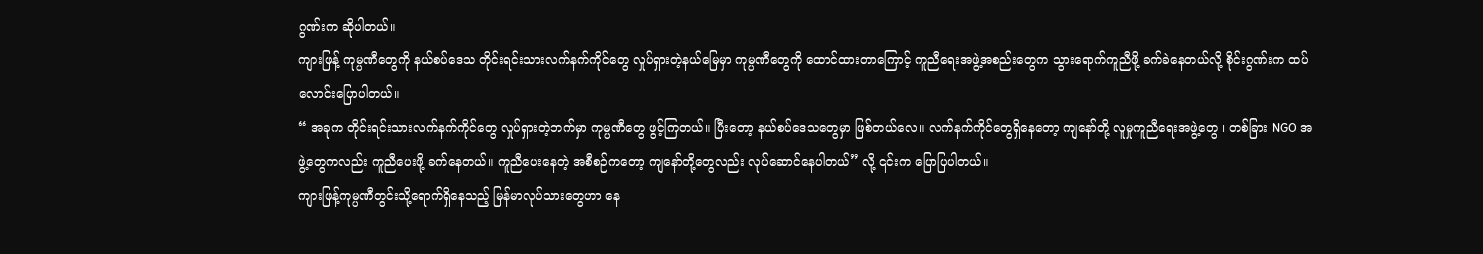ဂွဏ်းက ဆိုပါတယ်။
ကျားဖြန့် ကုမ္ပဏီတွေကို နယ်စပ်ဒေသ တိုင်းရင်းသားလက်နက်ကိုင်တွေ လှုပ်ရှားတဲ့နယ်မြေမှာ ကုမ္ပဏီတွေကို ထောင်ထားတာကြောင့် ကူညီရေးအဖွဲ့အစည်းတွေက သွားရောက်ကူညီဖို့ ခက်ခဲနေတယ်လို့ စိုင်းဂွဏ်းက ထပ်လောင်းပြောပါတယ်။
“ အခုက တိုင်းရင်းသားလက်နက်ကိုင်တွေ လှုပ်ရှားတဲ့ဘက်မှာ ကုမ္ပဏီတွေ ဖွင့်ကြတယ်။ ပြီးတော့ နယ်စပ်ဒေသတွေမှာ ဖြစ်တယ်လေ။ လက်နက်ကိုင်တွေရှိနေတော့ ကျနော်တို့ လူမှုကူညီရေးအဖွဲ့တွေ ၊ တစ်ခြား NGO အဖွဲ့တွေကလည်း ကူညီပေးဖို့ ခက်နေတယ်။ ကူညီပေးနေတဲ့ အစီစဉ်ကတော့ ကျနော်တို့တွေလည်း လုပ်ဆောင်နေပါတယ်” လို့ ၎င်းက ပြောပြပါတယ်။
ကျားဖြန့်ကုမ္ပဏီတွင်းသို့ရောက်ရှိနေသည့် မြန်မာလုပ်သားတွေဟာ နေ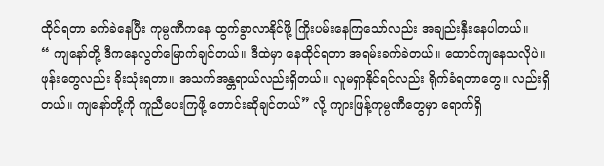ထိုင်ရတာ ခက်ခဲနေပြီး ကုမ္ပဏီကနေ ထွက်ခွာလာနိုင်ဖို့ ကြိုးပမ်းနေကြသော်လည်း အချည်းနှီးနေပါတယ်။
“ ကျနော်တို့ ဒီကနေလွတ်မြောက်ချင်တယ်။ ဒီထဲမှာ နေထိုင်ရတာ အရမ်းခက်ခဲတယ်။ ထောင်ကျနေသလိုပဲ။ ဖုန်းတွေလည်း ခိုးသုံးရတာ။ အသက်အန္တရာယ်လည်းရှိတယ်။ လူမရှာနိုင်ရင်လည်း ရိုက်ခံရတာတွေ။ လည်းရှိတယ်။ ကျနော်တို့ကို ကူညီပေးကြဖို့ တောင်းဆိုချင်တယ်” လို့ ကျားဖြန့်ကုမ္ပဏီတွေမှာ ရောက်ရှိ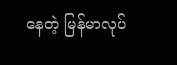နေတဲ့ မြန်မာလုပ်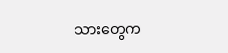သားတွေက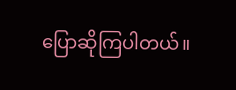ပြောဆိုကြပါတယ်။